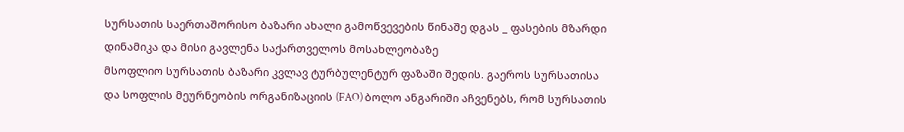სურსათის საერთაშორისო ბაზარი ახალი გამოწვევების წინაშე დგას _ ფასების მზარდი დინამიკა და მისი გავლენა საქართველოს მოსახლეობაზე
მსოფლიო სურსათის ბაზარი კვლავ ტურბულენტურ ფაზაში შედის. გაეროს სურსათისა და სოფლის მეურნეობის ორგანიზაციის (FAO) ბოლო ანგარიში აჩვენებს, რომ სურსათის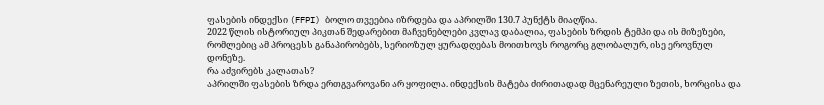ფასების ინდექსი (FFPI) ბოლო თვეებია იზრდება და აპრილში 130.7 პუნქტს მიაღწია.
2022 წლის ისტორიულ პიკთან შედარებით მაჩვენებლები კვლავ დაბალია, ფასების ზრდის ტემპი და ის მიზეზები, რომლებიც ამ პროცესს განაპირობებს, სერიოზულ ყურადღებას მოითხოვს როგორც გლობალურ, ისე ეროვნულ დონეზე.
რა აძვირებს კალათას?
აპრილში ფასების ზრდა ერთგვაროვანი არ ყოფილა. ინდექსის მატება ძირითადად მცენარეული ზეთის, ხორცისა და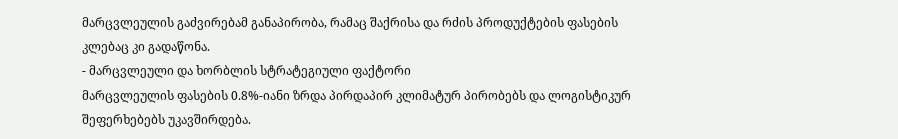მარცვლეულის გაძვირებამ განაპირობა, რამაც შაქრისა და რძის პროდუქტების ფასების კლებაც კი გადაწონა.
- მარცვლეული და ხორბლის სტრატეგიული ფაქტორი
მარცვლეულის ფასების 0.8%-იანი ზრდა პირდაპირ კლიმატურ პირობებს და ლოგისტიკურ შეფერხებებს უკავშირდება.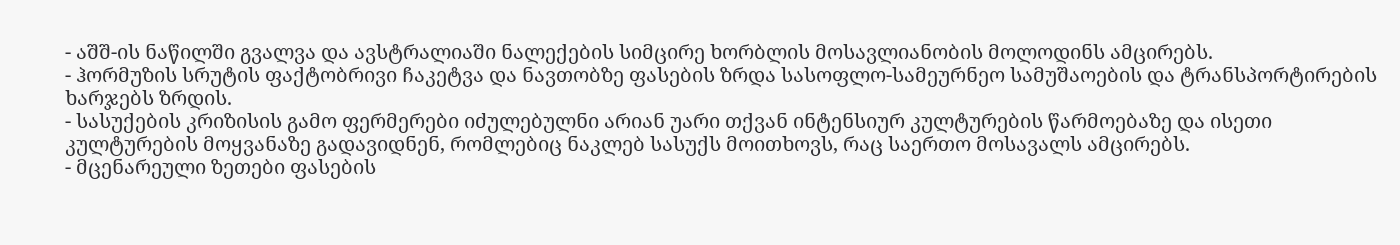- აშშ-ის ნაწილში გვალვა და ავსტრალიაში ნალექების სიმცირე ხორბლის მოსავლიანობის მოლოდინს ამცირებს.
- ჰორმუზის სრუტის ფაქტობრივი ჩაკეტვა და ნავთობზე ფასების ზრდა სასოფლო-სამეურნეო სამუშაოების და ტრანსპორტირების ხარჯებს ზრდის.
- სასუქების კრიზისის გამო ფერმერები იძულებულნი არიან უარი თქვან ინტენსიურ კულტურების წარმოებაზე და ისეთი კულტურების მოყვანაზე გადავიდნენ, რომლებიც ნაკლებ სასუქს მოითხოვს, რაც საერთო მოსავალს ამცირებს.
- მცენარეული ზეთები ფასების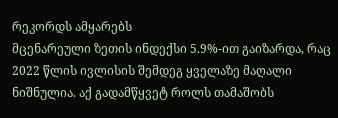რეკორდს ამყარებს
მცენარეული ზეთის ინდექსი 5.9%-ით გაიზარდა, რაც 2022 წლის ივლისის შემდეგ ყველაზე მაღალი ნიშნულია. აქ გადამწყვეტ როლს თამაშობს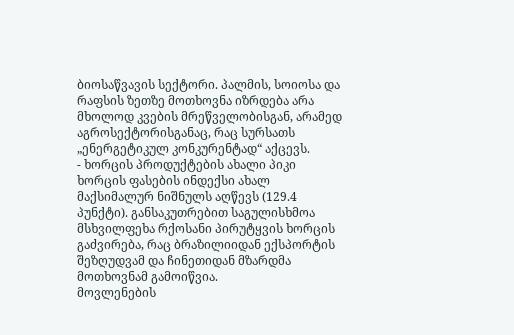ბიოსაწვავის სექტორი. პალმის, სოიოსა და რაფსის ზეთზე მოთხოვნა იზრდება არა მხოლოდ კვების მრეწველობისგან, არამედ აგროსექტორისგანაც, რაც სურსათს „ენერგეტიკულ კონკურენტად“ აქცევს.
- ხორცის პროდუქტების ახალი პიკი
ხორცის ფასების ინდექსი ახალ მაქსიმალურ ნიშნულს აღწევს (129.4 პუნქტი). განსაკუთრებით საგულისხმოა მსხვილფეხა რქოსანი პირუტყვის ხორცის გაძვირება, რაც ბრაზილიიდან ექსპორტის შეზღუდვამ და ჩინეთიდან მზარდმა მოთხოვნამ გამოიწვია.
მოვლენების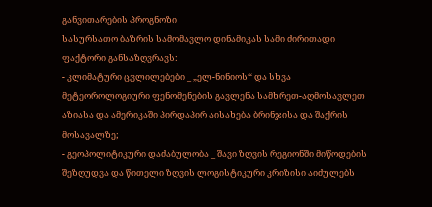განვითარების პროგნოზი
სასურსათო ბაზრის სამომავლო დინამიკას სამი ძირითადი ფაქტორი განსაზღვრავს:
- კლიმატური ცვლილებები _ „ელ-ნინიოს“ და სხვა მეტეოროლოგიური ფენომენების გავლენა სამხრეთ-აღმოსავლეთ აზიასა და ამერიკაში პირდაპირ აისახება ბრინჯისა და შაქრის მოსავალზე;
- გეოპოლიტიკური დაძაბულობა _ შავი ზღვის რეგიონში მიწოდების შეზღუდვა და წითელი ზღვის ლოგისტიკური კრიზისი აიძულებს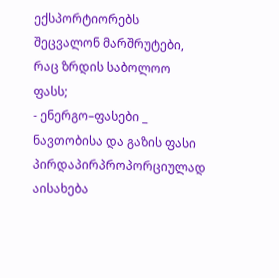ექსპორტიორებს შეცვალონ მარშრუტები, რაც ზრდის საბოლოო ფასს;
- ენერგო–ფასები _ ნავთობისა და გაზის ფასი პირდაპირპროპორციულად აისახება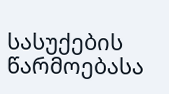სასუქების წარმოებასა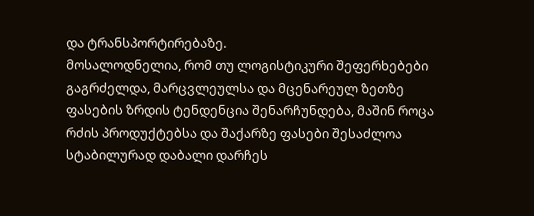და ტრანსპორტირებაზე.
მოსალოდნელია, რომ თუ ლოგისტიკური შეფერხებები გაგრძელდა, მარცვლეულსა და მცენარეულ ზეთზე ფასების ზრდის ტენდენცია შენარჩუნდება, მაშინ როცა რძის პროდუქტებსა და შაქარზე ფასები შესაძლოა სტაბილურად დაბალი დარჩეს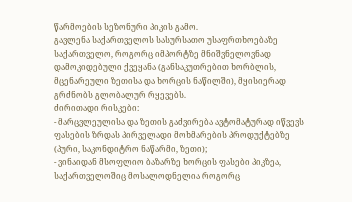წარმოების სეზონური პიკის გამო.
გავლენა საქართველოს სასურსათო უსაფრთხოებაზე
საქართველო, როგორც იმპორტზე მნიშვნელოვნად დამოკიდებული ქვეყანა (განსაკუთრებით ხორბლის, მცენარეული ზეთისა და ხორცის ნაწილში), მყისიერად გრძნობს გლობალურ რყევებს.
ძირითადი რისკები:
- მარცვლეულისა და ზეთის გაძვირება ავტომატურად იწვევს ფასების ზრდას პირველადი მოხმარების პროდუქტებზე (პური, საკონდიტრო ნაწარმი, ზეთი);
- ვინაიდან მსოფლიო ბაზარზე ხორცის ფასები პიკზეა, საქართველოშიც მოსალოდნელია როგორც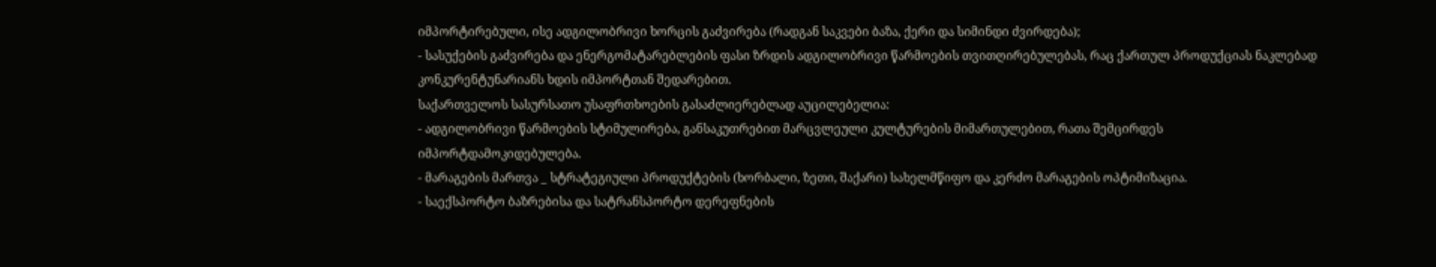იმპორტირებული, ისე ადგილობრივი ხორცის გაძვირება (რადგან საკვები ბაზა, ქერი და სიმინდი ძვირდება);
- სასუქების გაძვირება და ენერგომატარებლების ფასი ზრდის ადგილობრივი წარმოების თვითღირებულებას, რაც ქართულ პროდუქციას ნაკლებად კონკურენტუნარიანს ხდის იმპორტთან შედარებით.
საქართველოს სასურსათო უსაფრთხოების გასაძლიერებლად აუცილებელია:
- ადგილობრივი წარმოების სტიმულირება, განსაკუთრებით მარცვლეული კულტურების მიმართულებით, რათა შემცირდეს იმპორტდამოკიდებულება.
- მარაგების მართვა _ სტრატეგიული პროდუქტების (ხორბალი, ზეთი, შაქარი) სახელმწიფო და კერძო მარაგების ოპტიმიზაცია.
- საექსპორტო ბაზრებისა და სატრანსპორტო დერეფნების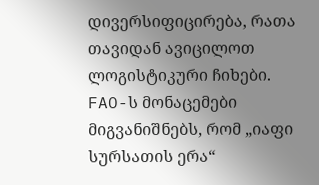დივერსიფიცირება, რათა თავიდან ავიცილოთ ლოგისტიკური ჩიხები.
FAO-ს მონაცემები მიგვანიშნებს, რომ „იაფი სურსათის ერა“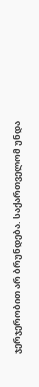ჯერჯერობით არ ბრუნდება. საქართველომ უნდა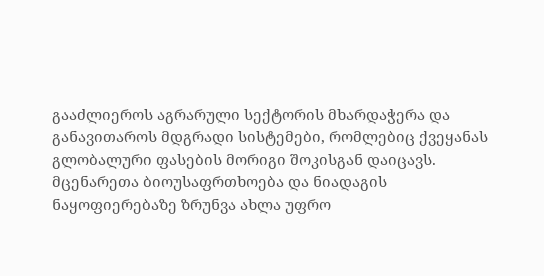გააძლიეროს აგრარული სექტორის მხარდაჭერა და განავითაროს მდგრადი სისტემები, რომლებიც ქვეყანას გლობალური ფასების მორიგი შოკისგან დაიცავს.
მცენარეთა ბიოუსაფრთხოება და ნიადაგის ნაყოფიერებაზე ზრუნვა ახლა უფრო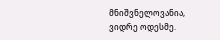მნიშვნელოვანია, ვიდრე ოდესმე.